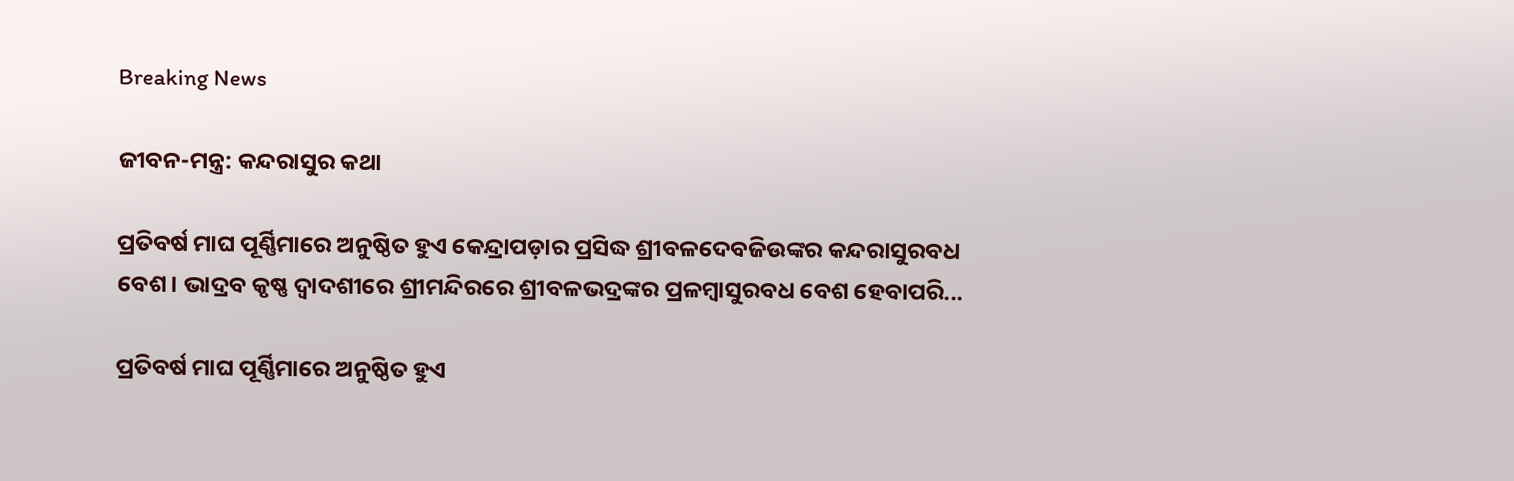Breaking News

ଜୀବନ-ମନ୍ତ୍ର: କନ୍ଦରାସୁର କଥା

ପ୍ରତିବର୍ଷ ମାଘ ପୂର୍ଣ୍ଣିମାରେ ଅନୁଷ୍ଠିତ ହୁଏ କେନ୍ଦ୍ରାପଡ଼ାର ପ୍ରସିଦ୍ଧ ଶ୍ରୀବଳଦେବଜିଉଙ୍କର କନ୍ଦରାସୁରବଧ ବେଶ। ଭାଦ୍ରବ କୃଷ୍ଣ ଦ୍ବାଦଶୀରେ ଶ୍ରୀମନ୍ଦିରରେ ଶ୍ରୀବଳଭଦ୍ରଙ୍କର ପ୍ରଳମ୍ବାସୁରବଧ ବେଶ ହେବାପରି...

ପ୍ରତିବର୍ଷ ମାଘ ପୂର୍ଣ୍ଣିମାରେ ଅନୁଷ୍ଠିତ ହୁଏ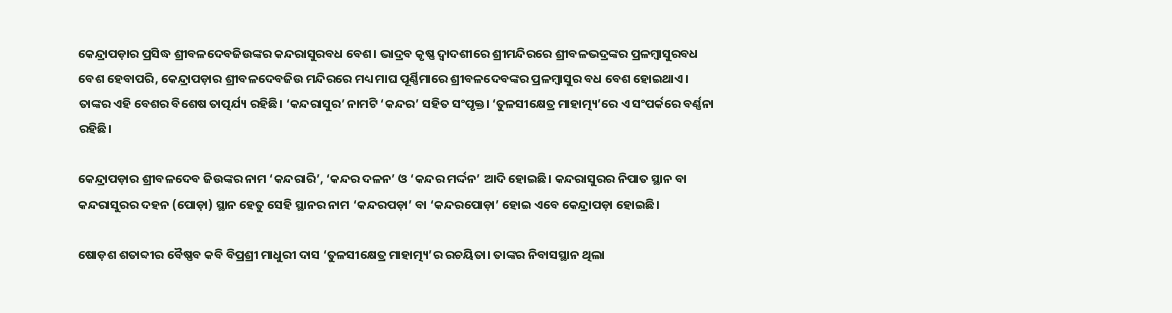କେନ୍ଦ୍ରାପଡ଼ାର ପ୍ରସିଦ୍ଧ ଶ୍ରୀବଳଦେବଜିଉଙ୍କର କନ୍ଦରାସୁରବଧ ବେଶ। ଭାଦ୍ରବ କୃଷ୍ଣ ଦ୍ବାଦଶୀରେ ଶ୍ରୀମନ୍ଦିରରେ ଶ୍ରୀବଳଭଦ୍ରଙ୍କର ପ୍ରଳମ୍ବାସୁରବଧ ବେଶ ହେବାପରି, କେନ୍ଦ୍ରାପଡ଼ାର ଶ୍ରୀବଳଦେବଜିଉ ମନ୍ଦିରରେ ମଧ୍ୟ ମାଘ ପୂର୍ଣ୍ଣିମାରେ ଶ୍ରୀବଳଦେବଙ୍କର ପ୍ରଳମ୍ବାସୁର ବଧ ବେଶ ହୋଇଥାଏ। ତାଙ୍କର ଏହି ବେଶର ବିଶେଷ ତାତ୍ପର୍ଯ୍ୟ ରହିଛି। ‘କନ୍ଦରାସୁର’ ନାମଟି ‘କନ୍ଦର’ ସହିତ ସଂପୃକ୍ତ। ‘ତୁଳସୀକ୍ଷେତ୍ର ମାହାତ୍ମ୍ୟ’ରେ ଏ ସଂପର୍କରେ ବର୍ଣ୍ଣନା ରହିଛି।

କେନ୍ଦ୍ରାପଡ଼ାର ଶ୍ରୀବଳଦେବ ଜିଉଙ୍କର ନାମ ‘କନ୍ଦରାରି’, ‘କନ୍ଦର ଦଳନ’ ଓ ‘କନ୍ଦର ମର୍ଦ୍ଦନ’ ଆଦି ହୋଇଛି। କନ୍ଦରାସୁରର ନିପାତ ସ୍ଥାନ ବା କନ୍ଦରାସୁରର ଦହନ (ପୋଡ଼ା) ସ୍ଥାନ ହେତୁ ସେହି ସ୍ଥାନର ନାମ ‘କନ୍ଦରପଡ଼ା’ ବା ‘କନ୍ଦରପୋଡ଼ା’ ହୋଇ ଏବେ କେନ୍ଦ୍ରାପଡ଼ା ହୋଇଛି।

ଷୋଡ଼ଶ ଶତାବ୍ଦୀର ବୈଷ୍ଣବ କବି ବିପ୍ରଶ୍ରୀ ମାଧୁରୀ ଦାସ ‘ତୁଳସୀକ୍ଷେତ୍ର ମାହାତ୍ମ୍ୟ’ର ରଚୟିତା। ତାଙ୍କର ନିବାସସ୍ଥାନ ଥିଲା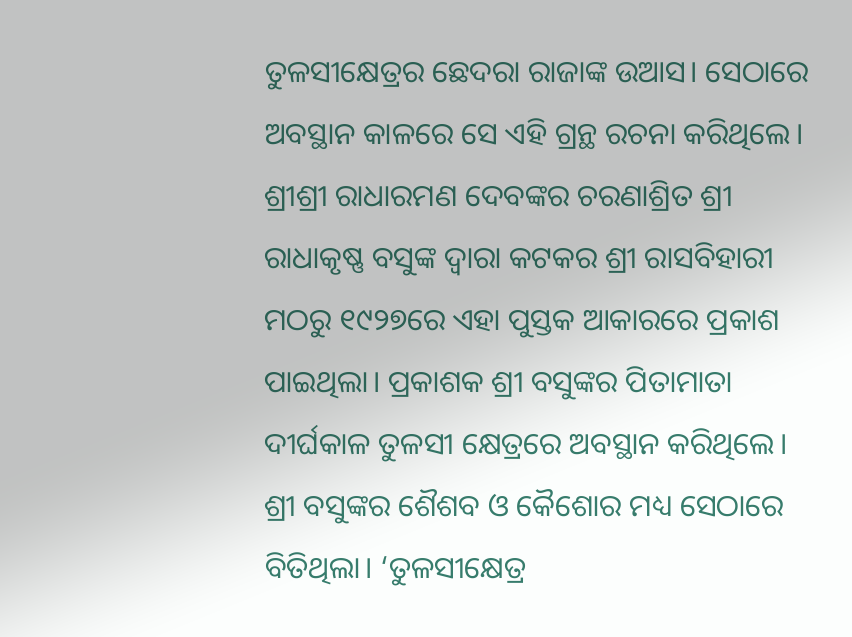ତୁଳସୀକ୍ଷେତ୍ରର ଛେଦରା ରାଜାଙ୍କ ଉଆସ। ସେଠାରେ ଅବସ୍ଥାନ କାଳରେ ସେ ଏହି ଗ୍ରନ୍ଥ ରଚନା କରିଥିଲେ। ଶ୍ରୀଶ୍ରୀ ରାଧାରମଣ ଦେବଙ୍କର ଚରଣାଶ୍ରିତ ଶ୍ରୀ ରାଧାକୃଷ୍ଣ ବସୁଙ୍କ ଦ୍ବାରା କଟକର ଶ୍ରୀ ରାସବିହାରୀ ମଠରୁ ୧୯୨୭ରେ ଏହା ପୁସ୍ତକ ଆକାରରେ ପ୍ରକାଶ ପାଇଥିଲା। ପ୍ରକାଶକ ଶ୍ରୀ ବସୁଙ୍କର ପିତାମାତା ଦୀର୍ଘକାଳ ତୁଳସୀ କ୍ଷେତ୍ରରେ ଅବସ୍ଥାନ କରିଥିଲେ। ଶ୍ରୀ ବସୁଙ୍କର ଶୈଶବ ଓ କୈଶୋର ମଧ୍ୟ ସେଠାରେ ବିତିଥିଲା। ‘ତୁଳସୀକ୍ଷେତ୍ର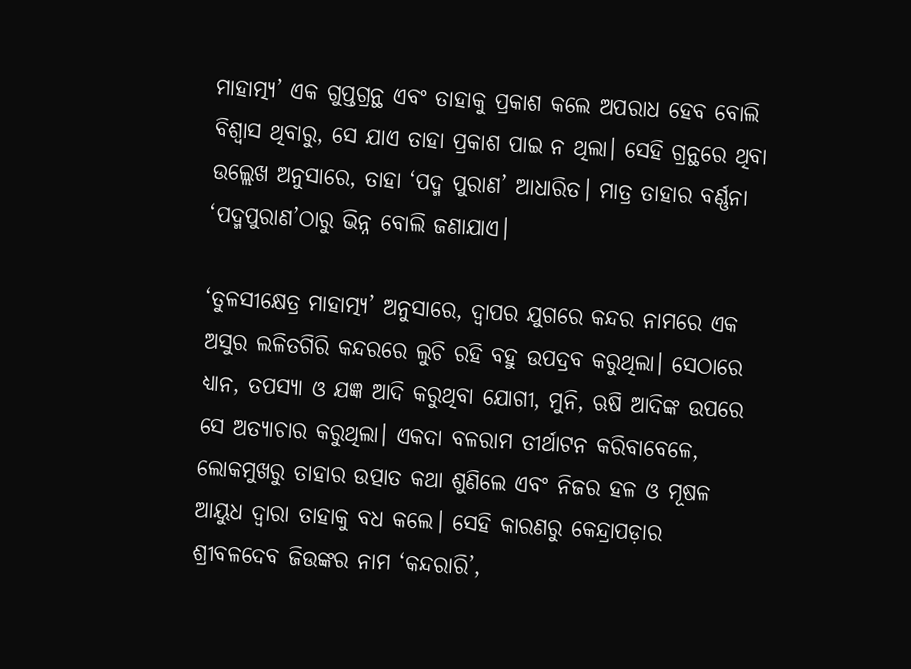ମାହାତ୍ମ୍ୟ’ ଏକ ଗୁପ୍ତଗ୍ରନ୍ଥ ଏବଂ ତାହାକୁ ପ୍ରକାଶ କଲେ ଅପରାଧ ହେବ ବୋଲି ବିଶ୍ବାସ ଥିବାରୁ, ସେ ଯାଏ ତାହା ପ୍ରକାଶ ପାଇ ନ ଥିଲା। ସେହି ଗ୍ରନ୍ଥରେ ଥିବା ଉଲ୍ଲେଖ ଅନୁସାରେ, ତାହା ‘ପଦ୍ମ ପୁରାଣ’ ଆଧାରିତ। ମାତ୍ର ତାହାର ବର୍ଣ୍ଣନା ‘ପଦ୍ମପୁରାଣ’ଠାରୁ ଭିନ୍ନ ବୋଲି ଜଣାଯାଏ।

‘ତୁଳସୀକ୍ଷେତ୍ର ମାହାତ୍ମ୍ୟ’ ଅନୁସାରେ, ଦ୍ବାପର ଯୁଗରେ କନ୍ଦର ନାମରେ ଏକ ଅସୁର ଲଳିତଗିରି କନ୍ଦରରେ ଲୁଚି ରହି ବହୁ ଉପଦ୍ରବ କରୁଥିଲା। ସେଠାରେ ଧ୍ୟାନ, ତପସ୍ୟା ଓ ଯଜ୍ଞ ଆଦି କରୁଥିବା ଯୋଗୀ, ମୁନି, ଋଷି ଆଦିଙ୍କ ଉପରେ ସେ ଅତ୍ୟାଚାର କରୁଥିଲା। ଏକଦା ବଳରାମ ତୀର୍ଥାଟନ କରିବାବେଳେ, ଲୋକମୁଖରୁ ତାହାର ଉତ୍ପାତ କଥା ଶୁଣିଲେ ଏବଂ ନିଜର ହଳ ଓ ମୂଷଳ ଆୟୁଧ ଦ୍ବାରା ତାହାକୁ ବଧ କଲେ। ସେହି କାରଣରୁ କେନ୍ଦ୍ରାପଡ଼ାର ଶ୍ରୀବଳଦେବ ଜିଉଙ୍କର ନାମ ‘କନ୍ଦରାରି’,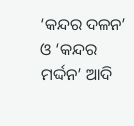‘କନ୍ଦର ଦଳନ’ ଓ ‘କନ୍ଦର ମର୍ଦ୍ଦନ’ ଆଦି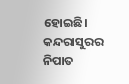ହୋଇଛି। କନ୍ଦରାସୁରର ନିପାତ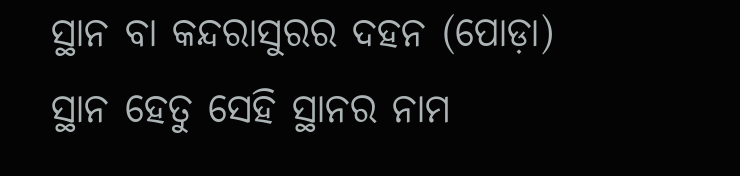ସ୍ଥାନ ବା କନ୍ଦରାସୁରର ଦହନ (ପୋଡ଼ା) ସ୍ଥାନ ହେତୁ ସେହି ସ୍ଥାନର ନାମ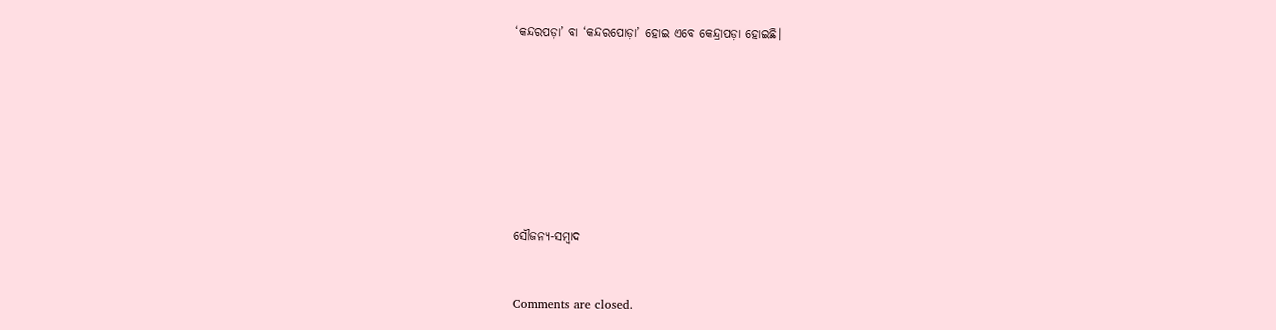‘କନ୍ଦରପଡ଼ା’ ବା ‘କନ୍ଦରପୋଡ଼ା’ ହୋଇ ଏବେ କେନ୍ଦ୍ରାପଡ଼ା ହୋଇଛି।











ସୌଜନ୍ୟ-ସମ୍ୱାଦ



Comments are closed.